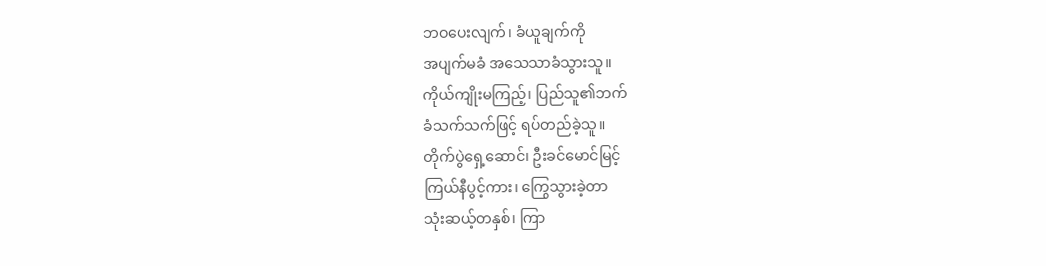ဘဝပေးလျက်၊ ခံယူချက်ကို
အပျက်မခံ အသေသာခံသွားသူ။
ကိုယ်ကျိုးမကြည့်၊ ပြည်သူ၏ဘက်
ခံသက်သက်ဖြင့် ရပ်တည်ခဲ့သူ။
တိုက်ပွဲရှေ့ဆောင်၊ ဦးခင်မောင်မြင့်
ကြယ်နီပွင့်ကား၊ ကြွေသွားခဲ့တာ
သုံးဆယ့်တနှစ်၊ ကြာ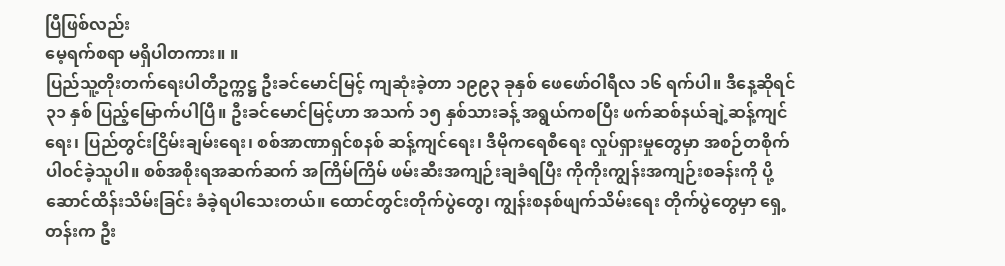ပြီဖြစ်လည်း
မေ့ရက်စရာ မရှိပါတကား။ ။
ပြည်သူ့တိုးတက်ရေးပါတီဥက္ကဋ္ဌ ဦးခင်မောင်မြင့် ကျဆုံးခဲ့တာ ၁၉၉၃ ခုနှစ် ဖေဖော်ဝါရီလ ၁၆ ရက်ပါ။ ဒီနေ့ဆိုရင် ၃၁ နှစ် ပြည့်မြောက်ပါပြီ။ ဦးခင်မောင်မြင့်ဟာ အသက် ၁၅ နှစ်သားခန့် အရွယ်ကစပြီး ဖက်ဆစ်နယ်ချဲ့ဆန့်ကျင်ရေး၊ ပြည်တွင်းငြိမ်းချမ်းရေး၊ စစ်အာဏာရှင်စနစ် ဆန့်ကျင်ရေး၊ ဒီမိုကရေစီရေး လှုပ်ရှားမှုတွေမှာ အစဉ်တစိုက် ပါဝင်ခဲ့သူပါ။ စစ်အစိုးရအဆက်ဆက် အကြိမ်ကြိမ် ဖမ်းဆီးအကျဉ်းချခံရပြီး ကိုကိုးကျွန်းအကျဉ်းစခန်းကို ပို့ဆောင်ထိန်းသိမ်းခြင်း ခံခဲ့ရပါသေးတယ်။ ထောင်တွင်းတိုက်ပွဲတွေ၊ ကျွန်းစနစ်ဖျက်သိမ်းရေး တိုက်ပွဲတွေမှာ ရှေ့တန်းက ဦး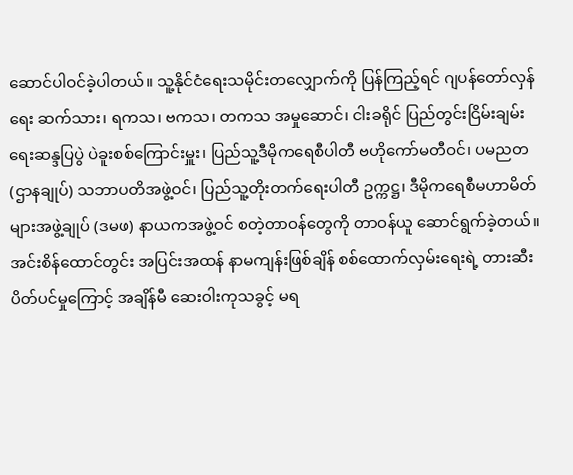ဆောင်ပါဝင်ခဲ့ပါတယ်။ သူ့နိုင်ငံရေးသမိုင်းတလျှောက်ကို ပြန်ကြည့်ရင် ဂျပန်တော်လှန်ရေး ဆက်သား၊ ရကသ၊ ဗကသ၊ တကသ အမှုဆောင်၊ ငါးခရိုင် ပြည်တွင်းငြိမ်းချမ်းရေးဆန္ဒပြပွဲ ပဲခူးစစ်ကြောင်းမှူး၊ ပြည်သူ့ဒီမိုကရေစီပါတီ ဗဟိုကော်မတီဝင်၊ ပမညတ(ဌာနချုပ်) သဘာပတိအဖွဲ့ဝင်၊ ပြည်သူ့တိုးတက်ရေးပါတီ ဥက္ကဋ္ဌ၊ ဒီမိုကရေစီမဟာမိတ်များအဖွဲ့ချုပ် (ဒမဖ) နာယကအဖွဲ့ဝင် စတဲ့တာဝန်တွေကို တာဝန်ယူ ဆောင်ရွက်ခဲ့တယ်။ အင်းစိန်ထောင်တွင်း အပြင်းအထန် နာမကျန်းဖြစ်ချိန် စစ်ထောက်လှမ်းရေးရဲ့ တားဆီးပိတ်ပင်မှုကြောင့် အချိန်မီ ဆေးဝါးကုသခွင့် မရ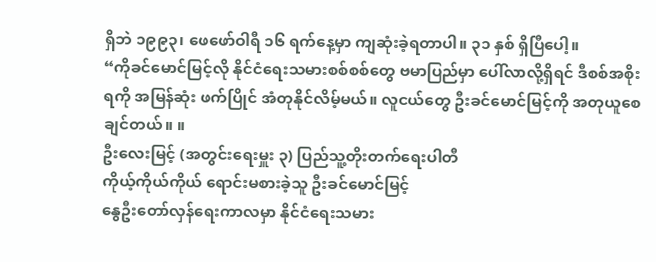ရှိဘဲ ၁၉၉၃၊ ဖေဖော်ဝါရီ ၁၆ ရက်နေ့မှာ ကျဆုံးခဲ့ရတာပါ။ ၃၁ နှစ် ရှိပြီပေါ့။
“ကိုခင်မောင်မြင့်လို နိုင်ငံရေးသမားစစ်စစ်တွေ ဗမာပြည်မှာ ပေါ်လာလို့ရှိရင် ဒီစစ်အစိုးရကို အမြန်ဆုံး ဖက်ပြိုင် အံတုနိုင်လိမ့်မယ်။ လူငယ်တွေ ဦးခင်မောင်မြင့်ကို အတုယူစေချင်တယ်။ ။
ဦးလေးမြင့် (အတွင်းရေးမှူး ၃) ပြည်သူ့တိုးတက်ရေးပါတီ
ကိုယ့်ကိုယ်ကိုယ် ရောင်းမစားခဲ့သူ ဦးခင်မောင်မြင့်
နွေဦးတော်လှန်ရေးကာလမှာ နိုင်ငံရေးသမား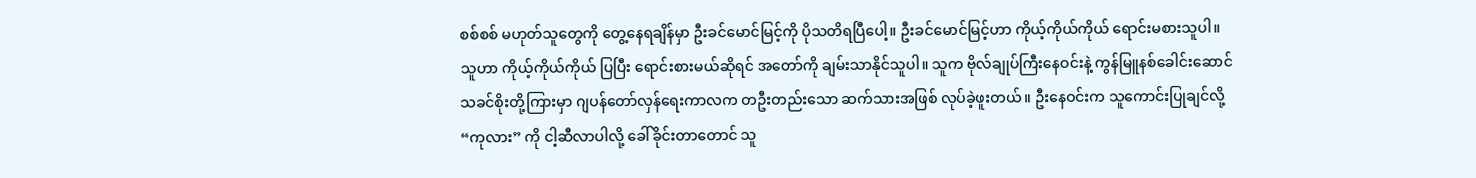စစ်စစ် မဟုတ်သူတွေကို တွေ့နေရချိန်မှာ ဦးခင်မောင်မြင့်ကို ပိုသတိရပြီပေါ့။ ဦးခင်မောင်မြင့်ဟာ ကိုယ့်ကိုယ်ကိုယ် ရောင်းမစားသူပါ။ သူဟာ ကိုယ့်ကိုယ်ကိုယ် ပြပြီး ရောင်းစားမယ်ဆိုရင် အတော်ကို ချမ်းသာနိုင်သူပါ။ သူက ဗိုလ်ချုပ်ကြီးနေဝင်းနဲ့ ကွန်မြူနစ်ခေါင်းဆောင် သခင်စိုးတို့ကြားမှာ ဂျပန်တော်လှန်ရေးကာလက တဦးတည်းသော ဆက်သားအဖြစ် လုပ်ခဲ့ဖူးတယ်။ ဦးနေဝင်းက သူကောင်းပြုချင်လို့ “ကုလား” ကို ငါ့ဆီလာပါလို့ ခေါ်ခိုင်းတာတောင် သူ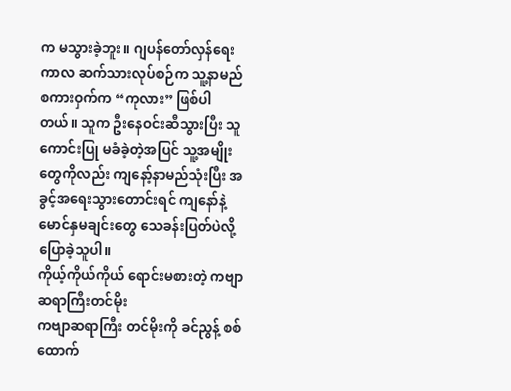က မသွားခဲ့ဘူး။ ဂျပန်တော်လှန်ရေးကာလ ဆက်သားလုပ်စဉ်က သူ့နာမည် စကားဝှက်က “ကုလား” ဖြစ်ပါတယ်။ သူက ဦးနေဝင်းဆီသွားပြီး သူကောင်းပြု မခံခဲ့တဲ့အပြင် သူ့အမျိုးတွေကိုလည်း ကျနော့်နာမည်သုံးပြီး အခွင့်အရေးသွားတောင်းရင် ကျနော်နဲ့ မောင်နှမချင်းတွေ သေခန်းပြတ်ပဲလို့ ပြောခဲ့သူပါ။
ကိုယ့်ကိုယ်ကိုယ် ရောင်းမစားတဲ့ ကဗျာဆရာကြီးတင်မိုး
ကဗျာဆရာကြီး တင်မိုးကို ခင်ညွန့် စစ်ထောက်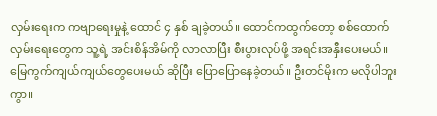လှမ်းရေးက ကဗျာရေးမှုနဲ့ ထောင် ၄ နှစ် ချခဲ့တယ်။ ထောင်ကထွက်တော့ စစ်ထောက်လှမ်းရေးတွေက သူ့ရဲ့ အင်းစိန်အိမ်ကို လာလာပြီး စီးပွားလုပ်ဖို့ အရင်းအနှီးပေးမယ်။ မြေကွက်ကျယ်ကျယ်တွေပေးမယ် ဆိုပြီး ပြောပြောနေခဲ့တယ်။ ဦးတင်မိုးက မလိုပါဘူးကွာ။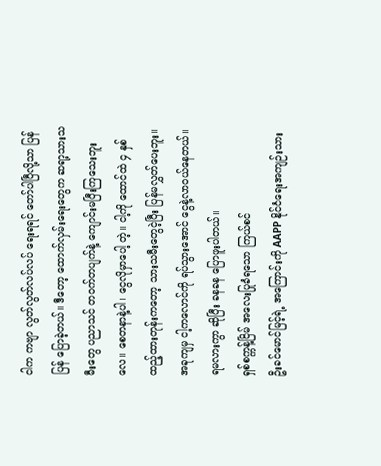ငါက ကဗျာ လွတ်လွတ်လပ်လပ် ရေးရရင် တော်ပါပြီလို့သာ ပြန် ပြန် ပြောခဲ့တယ်။ ဒီတော့ ထောက်လှမ်းရေးတွေက ဆရာ့သားသမီးတွေ ပညာသင် တဝက်တပျက်နဲ့ ကျောင်းမပြီးကြသေးဘူးလေ။ စေတနာနဲ့ပါ၊ ငွေလိုမှာပေါ့ တဲ့။ ငါ့ကို ထောင်ထဲ ၄ နှစ်ထည့်ထားတုန်းကတော့ သားသမီးတွေငဲ့ပြီး ပြန်မလွှတ်ပေးဘူး။ အခုကျမှ ငါ့ကလောင်ကို ရပ်သွားအောင် ငွေနဲ့လာဝယ်နေတယ်။ ရမလားကွာ ဆိုပြီး ခနခန ပြောဖူးပါတယ်။
ရှစ်စက္ကန့်ငြိမ် အလေးပြုခံရသော ကြယ်စင်
ဦးခင်မောင်မြင့်ရဲ့ အကြောင်းကို AAPP နိုင်ငံရေးအကျဉ်းသား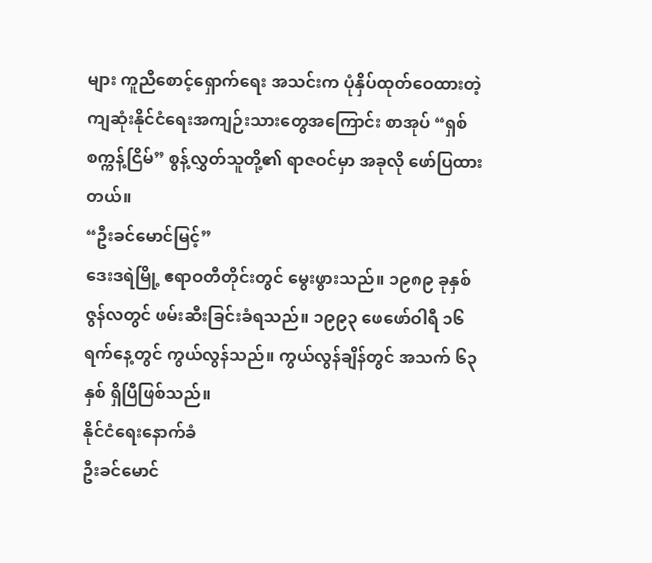များ ကူညီစောင့်ရှောက်ရေး အသင်းက ပုံနှိပ်ထုတ်ဝေထားတဲ့ ကျဆုံးနိုင်ငံရေးအကျဉ်းသားတွေအကြောင်း စာအုပ် “ရှစ်စက္ကန့်ငြိမ်” စွန့်လွှတ်သူတို့၏ ရာဇဝင်မှာ အခုလို ဖော်ပြထားတယ်။
“ဦးခင်မောင်မြင့်”
ဒေးဒရဲမြို့ ဧရာဝတီတိုင်းတွင် မွေးဖွားသည်။ ၁၉၈၉ ခုနှစ် ဇွန်လတွင် ဖမ်းဆီးခြင်းခံရသည်။ ၁၉၉၃ ဖေဖော်ဝါရီ ၁၆ ရက်နေ့တွင် ကွယ်လွန်သည်။ ကွယ်လွန်ချိန်တွင် အသက် ၆၃ နှစ် ရှိပြီဖြစ်သည်။
နိုင်ငံရေးနောက်ခံ
ဦးခင်မောင်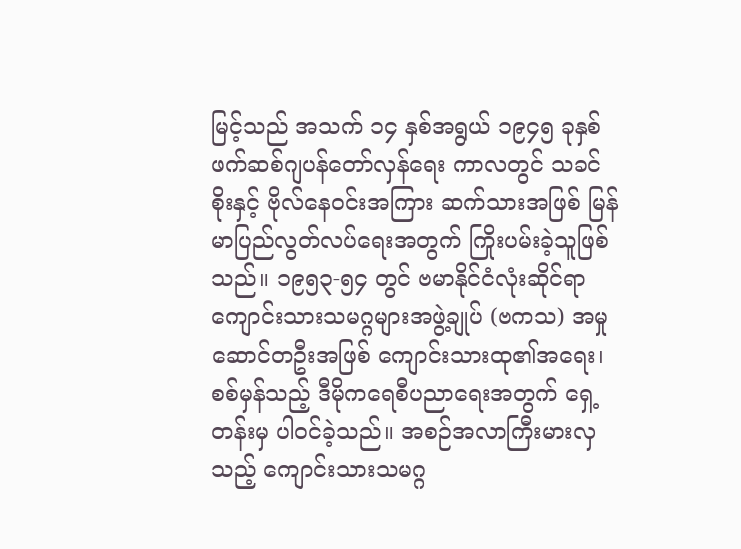မြင့်သည် အသက် ၁၄ နှစ်အရွယ် ၁၉၄၅ ခုနှစ် ဖက်ဆစ်ဂျပန်တော်လှန်ရေး ကာလတွင် သခင်စိုးနှင့် ဗိုလ်နေဝင်းအကြား ဆက်သားအဖြစ် မြန်မာပြည်လွတ်လပ်ရေးအတွက် ကြိုးပမ်းခဲ့သူဖြစ်သည်။ ၁၉၅၃-၅၄ တွင် ဗမာနိုင်ငံလုံးဆိုင်ရာ ကျောင်းသားသမဂ္ဂများအဖွဲ့ချုပ် (ဗကသ) အမှုဆောင်တဦးအဖြစ် ကျောင်းသားထု၏အရေး၊ စစ်မှန်သည့် ဒီမိုကရေစီပညာရေးအတွက် ရှေ့တန်းမှ ပါဝင်ခဲ့သည်။ အစဉ်အလာကြီးမားလှသည့် ကျောင်းသားသမဂ္ဂ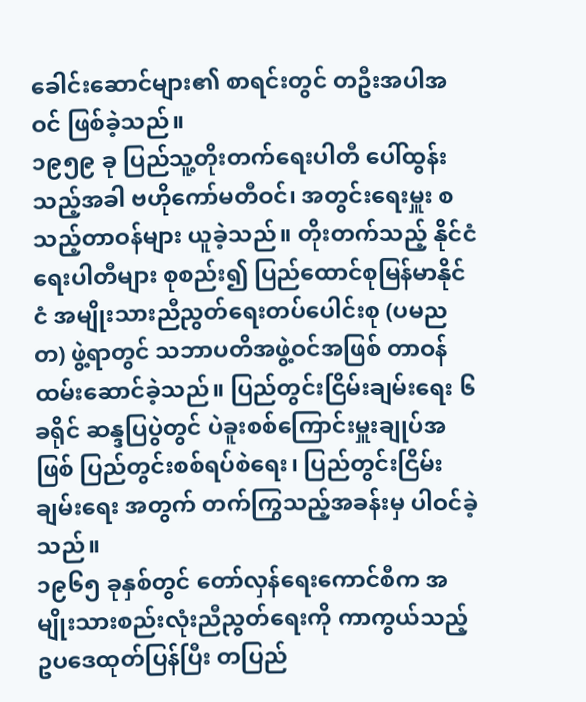ခေါင်းဆောင်များ၏ စာရင်းတွင် တဦးအပါအဝင် ဖြစ်ခဲ့သည်။
၁၉၅၉ ခု ပြည်သူ့တိုးတက်ရေးပါတီ ပေါ်ထွန်းသည့်အခါ ဗဟိုကော်မတီဝင်၊ အတွင်းရေးမှူး စသည့်တာဝန်များ ယူခဲ့သည်။ တိုးတက်သည့် နိုင်ငံရေးပါတီများ စုစည်း၍ ပြည်ထောင်စုမြန်မာနိုင်ငံ အမျိုးသားညီညွတ်ရေးတပ်ပေါင်းစု (ပမညတ) ဖွဲ့ရာတွင် သဘာပတိအဖွဲ့ဝင်အဖြစ် တာဝန်ထမ်းဆောင်ခဲ့သည်။ ပြည်တွင်းငြိမ်းချမ်းရေး ၆ ခရိုင် ဆန္ဒပြပွဲတွင် ပဲခူးစစ်ကြောင်းမှူးချုပ်အဖြစ် ပြည်တွင်းစစ်ရပ်စဲရေး၊ ပြည်တွင်းငြိမ်းချမ်းရေး အတွက် တက်ကြွသည့်အခန်းမှ ပါဝင်ခဲ့သည်။
၁၉၆၅ ခုနှစ်တွင် တော်လှန်ရေးကောင်စီက အမျိုးသားစည်းလုံးညီညွတ်ရေးကို ကာကွယ်သည့် ဥပဒေထုတ်ပြန်ပြီး တပြည်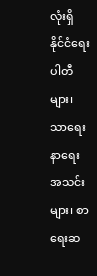လုံးရှိ နိုင်ငံရေးပါတီများ၊ သာရေးနာရေးအသင်းများ၊ စာရေးဆ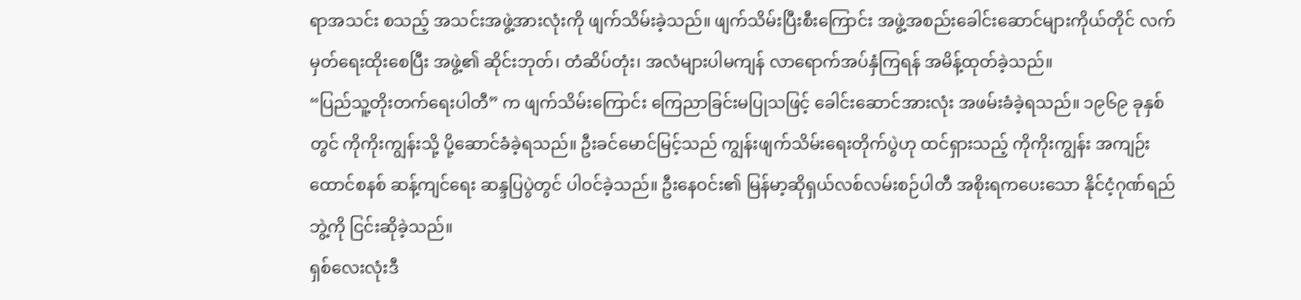ရာအသင်း စသည့် အသင်းအဖွဲ့အားလုံးကို ဖျက်သိမ်းခဲ့သည်။ ဖျက်သိမ်းပြီးစီးကြောင်း အဖွဲ့အစည်းခေါင်းဆောင်များကိုယ်တိုင် လက်မှတ်ရေးထိုးစေပြီး အဖွဲ့၏ ဆိုင်းဘုတ်၊ တံဆိပ်တုံး၊ အလံများပါမကျန် လာရောက်အပ်နှံကြရန် အမိန့်ထုတ်ခဲ့သည်။
“ပြည်သူ့တိုးတက်ရေးပါတီ” က ဖျက်သိမ်းကြောင်း ကြေညာခြင်းမပြုသဖြင့် ခေါင်းဆောင်အားလုံး အဖမ်းခံခဲ့ရသည်။ ၁၉၆၉ ခုနှစ်တွင် ကိုကိုးကျွန်းသို့ ပို့ဆောင်ခံခဲ့ရသည်။ ဦးခင်မောင်မြင့်သည် ကျွန်းဖျက်သိမ်းရေးတိုက်ပွဲဟု ထင်ရှားသည့် ကိုကိုးကျွန်း အကျဉ်းထောင်စနစ် ဆန့်ကျင်ရေး ဆန္ဒပြပွဲတွင် ပါဝင်ခဲ့သည်။ ဦးနေဝင်း၏ မြန်မာ့ဆိုရှယ်လစ်လမ်းစဉ်ပါတီ အစိုးရကပေးသော နိုင်ငံ့ဂုဏ်ရည်ဘွဲ့ကို ငြင်းဆိုခဲ့သည်။
ရှစ်လေးလုံးဒီ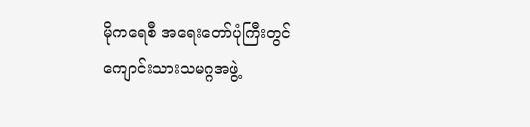မိုကရေစီ အရေးတော်ပုံကြီးတွင် ကျောင်းသားသမဂ္ဂအဖွဲ့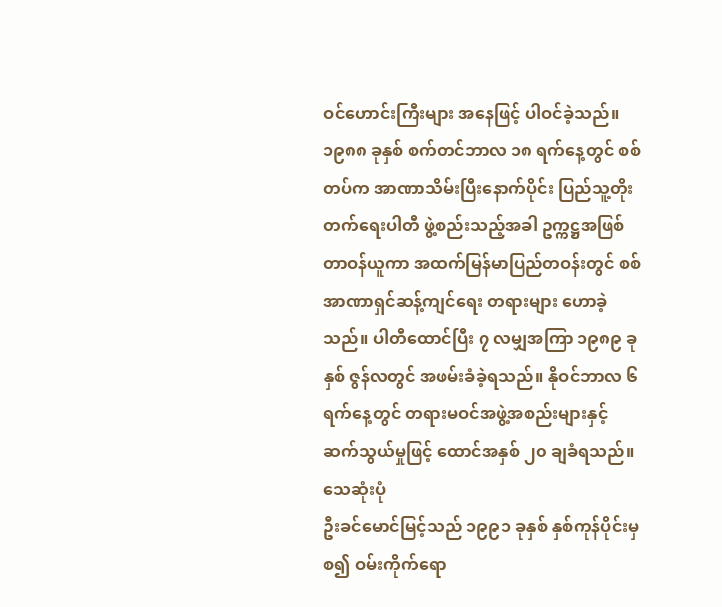ဝင်ဟောင်းကြီးများ အနေဖြင့် ပါဝင်ခဲ့သည်။ ၁၉၈၈ ခုနှစ် စက်တင်ဘာလ ၁၈ ရက်နေ့တွင် စစ်တပ်က အာဏာသိမ်းပြီးနောက်ပိုင်း ပြည်သူ့တိုးတက်ရေးပါတီ ဖွဲ့စည်းသည့်အခါ ဥက္ကဋ္ဌအဖြစ် တာဝန်ယူကာ အထက်မြန်မာပြည်တဝန်းတွင် စစ်အာဏာရှင်ဆန့်ကျင်ရေး တရားများ ဟောခဲ့သည်။ ပါတီထောင်ပြီး ၇ လမျှအကြာ ၁၉၈၉ ခုနှစ် ဇွန်လတွင် အဖမ်းခံခဲ့ရသည်။ နိုဝင်ဘာလ ၆ ရက်နေ့တွင် တရားမဝင်အဖွဲ့အစည်းများနှင့် ဆက်သွယ်မှုဖြင့် ထောင်အနှစ် ၂၀ ချခံရသည်။
သေဆုံးပုံ
ဦးခင်မောင်မြင့်သည် ၁၉၉၁ ခုနှစ် နှစ်ကုန်ပိုင်းမှစ၍ ဝမ်းကိုက်ရော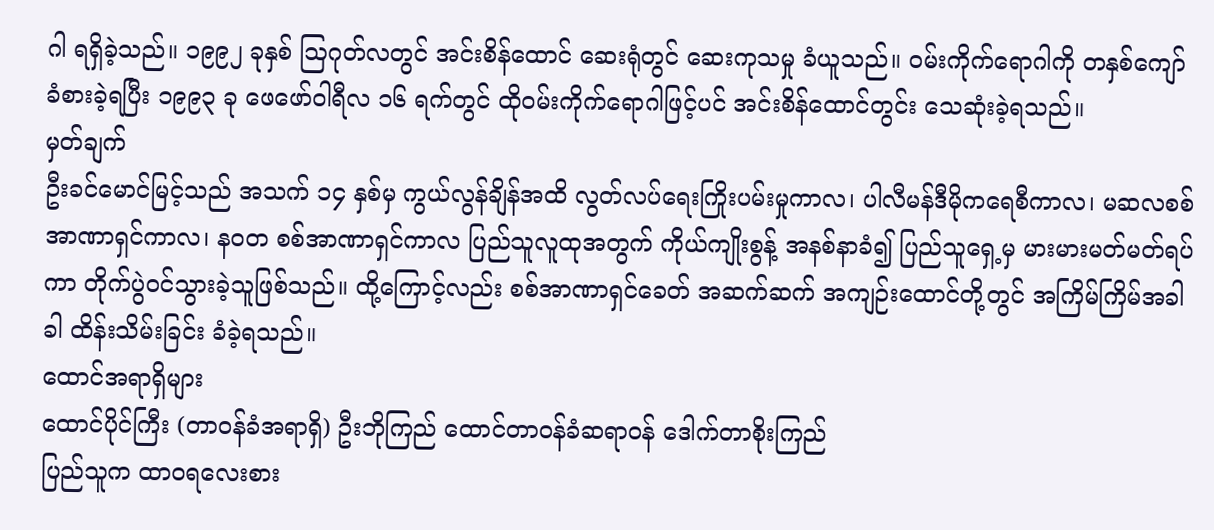ဂါ ရရှိခဲ့သည်။ ၁၉၉၂ ခုနှစ် ဩဂုတ်လတွင် အင်းစိန်ထောင် ဆေးရုံတွင် ဆေးကုသမှု ခံယူသည်။ ဝမ်းကိုက်ရောဂါကို တနှစ်ကျော် ခံစားခဲ့ရပြီး ၁၉၉၃ ခု ဖေဖော်ဝါရီလ ၁၆ ရက်တွင် ထိုဝမ်းကိုက်ရောဂါဖြင့်ပင် အင်းစိန်ထောင်တွင်း သေဆုံးခဲ့ရသည်။
မှတ်ချက်
ဦးခင်မောင်မြင့်သည် အသက် ၁၄ နှစ်မှ ကွယ်လွန်ချိန်အထိ လွတ်လပ်ရေးကြိုးပမ်းမှုကာလ၊ ပါလီမန်ဒီမိုကရေစီကာလ၊ မဆလစစ်အာဏာရှင်ကာလ၊ နဝတ စစ်အာဏာရှင်ကာလ ပြည်သူလူထုအတွက် ကိုယ်ကျိုးစွန့် အနစ်နာခံ၍ ပြည်သူရှေ့မှ မားမားမတ်မတ်ရပ်ကာ တိုက်ပွဲဝင်သွားခဲ့သူဖြစ်သည်။ ထို့ကြောင့်လည်း စစ်အာဏာရှင်ခေတ် အဆက်ဆက် အကျဉ်းထောင်တို့တွင် အကြိမ်ကြိမ်အခါခါ ထိန်းသိမ်းခြင်း ခံခဲ့ရသည်။
ထောင်အရာရှိများ
ထောင်ပိုင်ကြီး (တာဝန်ခံအရာရှိ) ဦးဘိုကြည် ထောင်တာဝန်ခံဆရာဝန် ဒေါက်တာစိုးကြည်
ပြည်သူက ထာဝရလေးစား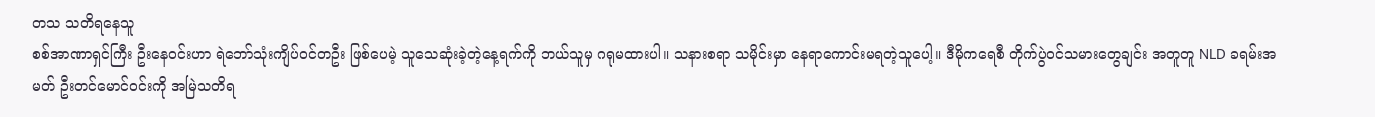တသ သတိရနေသူ
စစ်အာဏာရှင်ကြီး ဦးနေဝင်းဟာ ရဲဘော်သုံးကျိပ်ဝင်တဦး ဖြစ်ပေမဲ့ သူသေဆုံးခဲ့တဲ့နေ့ရက်ကို ဘယ်သူမှ ဂရုမထားပါ။ သနားစရာ သမိုင်းမှာ နေရာကောင်းမရတဲ့သူပေါ့။ ဒီမိုကရေစီ တိုက်ပွဲဝင်သမားတွေချင်း အတူတူ NLD ခရမ်းအမတ် ဦးတင်မောင်ဝင်းကို အမြဲသတိရ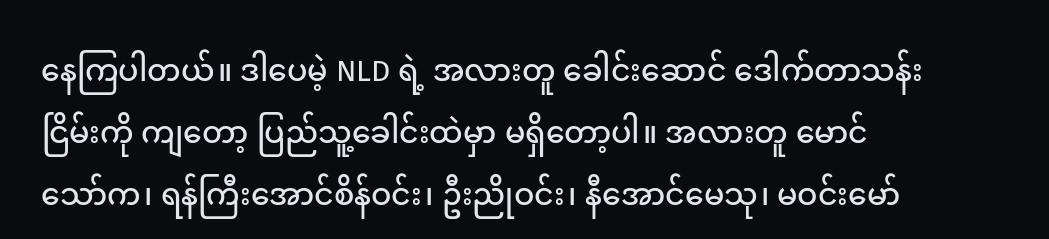နေကြပါတယ်။ ဒါပေမဲ့ NLD ရဲ့ အလားတူ ခေါင်းဆောင် ဒေါက်တာသန်းငြိမ်းကို ကျတော့ ပြည်သူ့ခေါင်းထဲမှာ မရှိတော့ပါ။ အလားတူ မောင်သော်က၊ ရန်ကြီးအောင်စိန်ဝင်း၊ ဦးညိုဝင်း၊ နီအောင်မေသု၊ မဝင်းမော်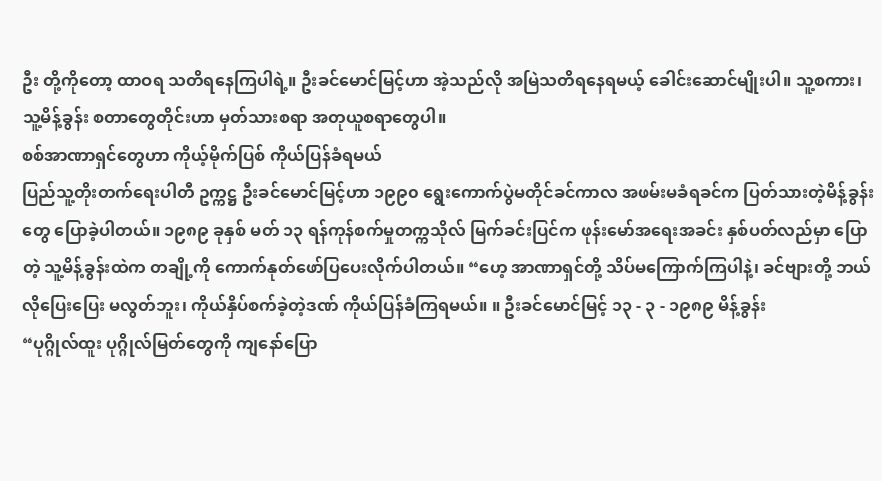ဦး တို့ကိုတော့ ထာဝရ သတိရနေကြပါရဲ့။ ဦးခင်မောင်မြင့်ဟာ အဲ့သည်လို အမြဲသတိရနေရမယ့် ခေါင်းဆောင်မျိုးပါ။ သူ့စကား၊ သူ့မိန့်ခွန်း စတာတွေတိုင်းဟာ မှတ်သားစရာ အတုယူစရာတွေပါ။
စစ်အာဏာရှင်တွေဟာ ကိုယ့်မိုက်ပြစ် ကိုယ်ပြန်ခံရမယ်
ပြည်သူ့တိုးတက်ရေးပါတီ ဥက္ကဋ္ဌ ဦးခင်မောင်မြင့်ဟာ ၁၉၉၀ ရွေးကောက်ပွဲမတိုင်ခင်ကာလ အဖမ်းမခံရခင်က ပြတ်သားတဲ့မိန့်ခွန်းတွေ ပြောခဲ့ပါတယ်။ ၁၉၈၉ ခုနှစ် မတ် ၁၃ ရန်ကုန်စက်မှုတက္ကသိုလ် မြက်ခင်းပြင်က ဖုန်းမော်အရေးအခင်း နှစ်ပတ်လည်မှာ ပြောတဲ့ သူ့မိန့်ခွန်းထဲက တချို့ကို ကောက်နုတ်ဖော်ပြပေးလိုက်ပါတယ်။ “ဟေ့ အာဏာရှင်တို့ သိပ်မကြောက်ကြပါနဲ့၊ ခင်ဗျားတို့ ဘယ်လိုပြေးပြေး မလွတ်ဘူး၊ ကိုယ်နှိပ်စက်ခဲ့တဲ့ဒဏ် ကိုယ်ပြန်ခံကြရမယ်။ ။ ဦးခင်မောင်မြင့် ၁၃ - ၃ - ၁၉၈၉ မိန့်ခွန်း
“ပုဂ္ဂိုလ်ထူး ပုဂ္ဂိုလ်မြတ်တွေကို ကျနော်ပြော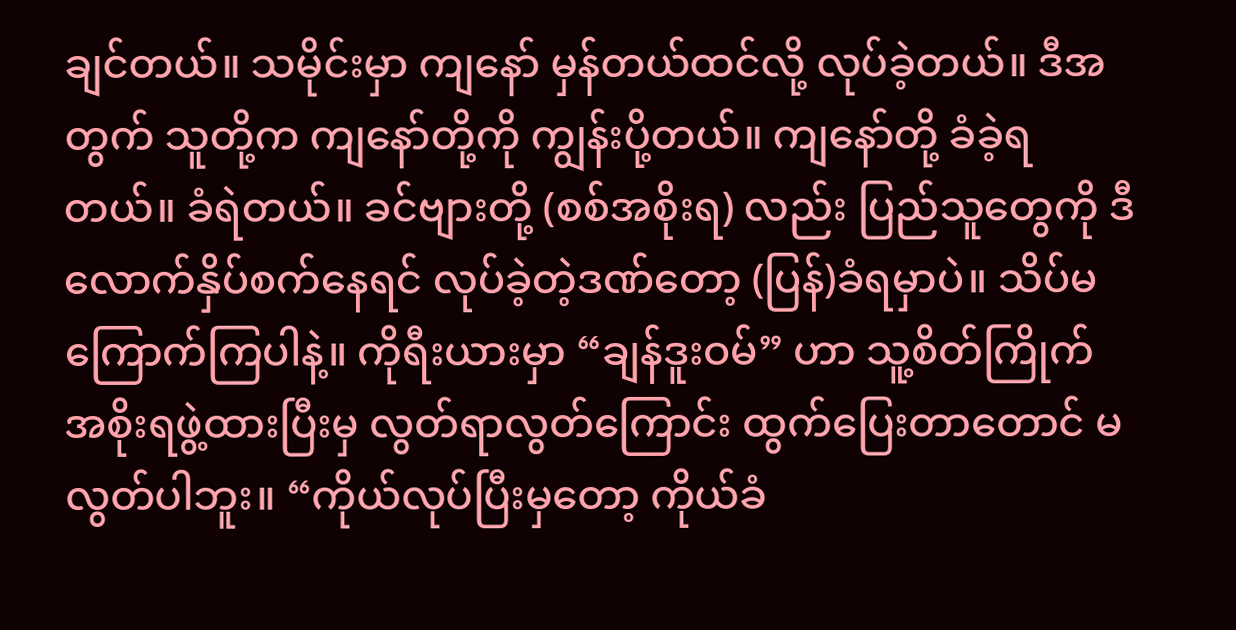ချင်တယ်။ သမိုင်းမှာ ကျနော် မှန်တယ်ထင်လို့ လုပ်ခဲ့တယ်။ ဒီအတွက် သူတို့က ကျနော်တို့ကို ကျွန်းပို့တယ်။ ကျနော်တို့ ခံခဲ့ရတယ်။ ခံရဲတယ်။ ခင်ဗျားတို့ (စစ်အစိုးရ) လည်း ပြည်သူတွေကို ဒီလောက်နှိပ်စက်နေရင် လုပ်ခဲ့တဲ့ဒဏ်တော့ (ပြန်)ခံရမှာပဲ။ သိပ်မကြောက်ကြပါနဲ့။ ကိုရီးယားမှာ “ချန်ဒူးဝမ်” ဟာ သူ့စိတ်ကြိုက် အစိုးရဖွဲ့ထားပြီးမှ လွတ်ရာလွတ်ကြောင်း ထွက်ပြေးတာတောင် မလွတ်ပါဘူး။ “ကိုယ်လုပ်ပြီးမှတော့ ကိုယ်ခံ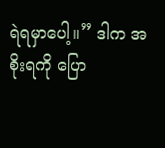ရဲရမှာပေါ့။” ဒါက အစိုးရကို ပြော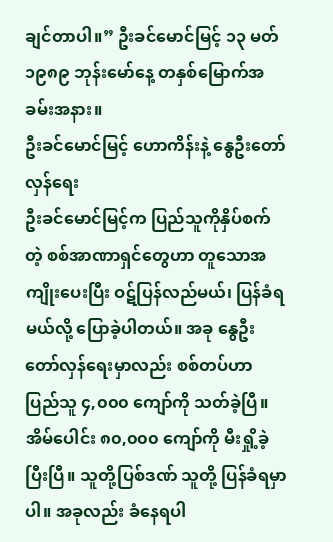ချင်တာပါ။” ဦးခင်မောင်မြင့် ၁၃ မတ် ၁၉၈၉ ဘုန်းမော်နေ့ တနှစ်မြောက်အခမ်းအနား။
ဦးခင်မောင်မြင့် ဟောကိန်းနဲ့ နွေဦးတော်လှန်ရေး
ဦးခင်မောင်မြင့်က ပြည်သူကိုနှိပ်စက်တဲ့ စစ်အာဏာရှင်တွေဟာ တူသောအကျိုးပေးပြီး ဝဋ်ပြန်လည်မယ်၊ ပြန်ခံရမယ်လို့ ပြောခဲ့ပါတယ်။ အခု နွေဦးတော်လှန်ရေးမှာလည်း စစ်တပ်ဟာ ပြည်သူ ၄,၀၀၀ ကျော်ကို သတ်ခဲ့ပြီ။ အိမ်ပေါင်း ၈၀,၀၀၀ ကျော်ကို မီးရှို့ခဲ့ပြီးပြီ။ သူတို့ပြစ်ဒဏ် သူတို့ ပြန်ခံရမှာပါ။ အခုလည်း ခံနေရပါ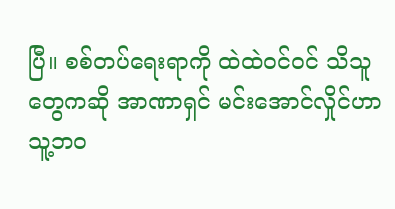ပြီ။ စစ်တပ်ရေးရာကို ထဲထဲဝင်ဝင် သိသူတွေကဆို အာဏာရှင် မင်းအောင်လှိုင်ဟာ သူ့ဘဝ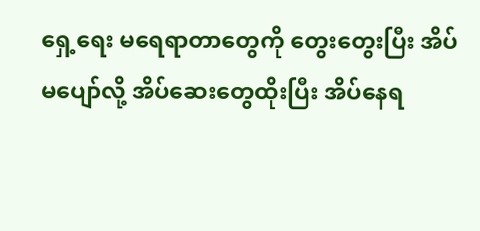ရှေ့ရေး မရေရာတာတွေကို တွေးတွေးပြီး အိပ်မပျော်လို့ အိပ်ဆေးတွေထိုးပြီး အိပ်နေရ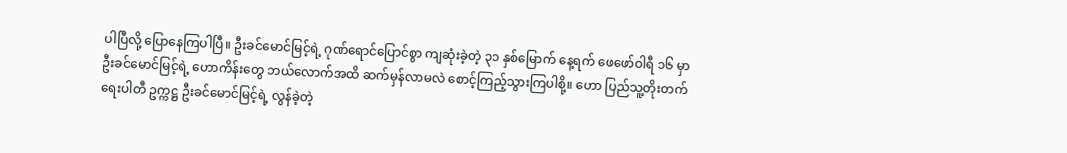ပါပြီလို့ ပြောနေကြပါပြီ။ ဦးခင်မောင်မြင့်ရဲ့ ဂုဏ်ရောင်ပြောင်စွာ ကျဆုံးခဲ့တဲ့ ၃၁ နှစ်မြောက် နေ့ရက် ဖေဖော်ဝါရီ ၁၆ မှာ ဦးခင်မောင်မြင့်ရဲ့ ဟောကိန်းတွေ ဘယ်လောက်အထိ ဆက်မှန်လာမလဲ စောင့်ကြည့်သွားကြပါစို့။ ဟော ပြည်သူ့တိုးတက်ရေးပါတီ ဥက္ကဋ္ဌ ဦးခင်မောင်မြင့်ရဲ့ လွန်ခဲ့တဲ့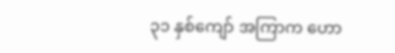၃၁ နှစ်ကျော် အကြာက ဟော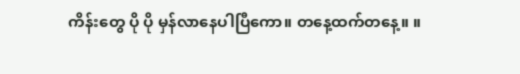ကိန်းတွေ ပို ပို မှန်လာနေပါပြီကော။ တနေ့ထက်တနေ့။ ။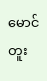မောင်တူး